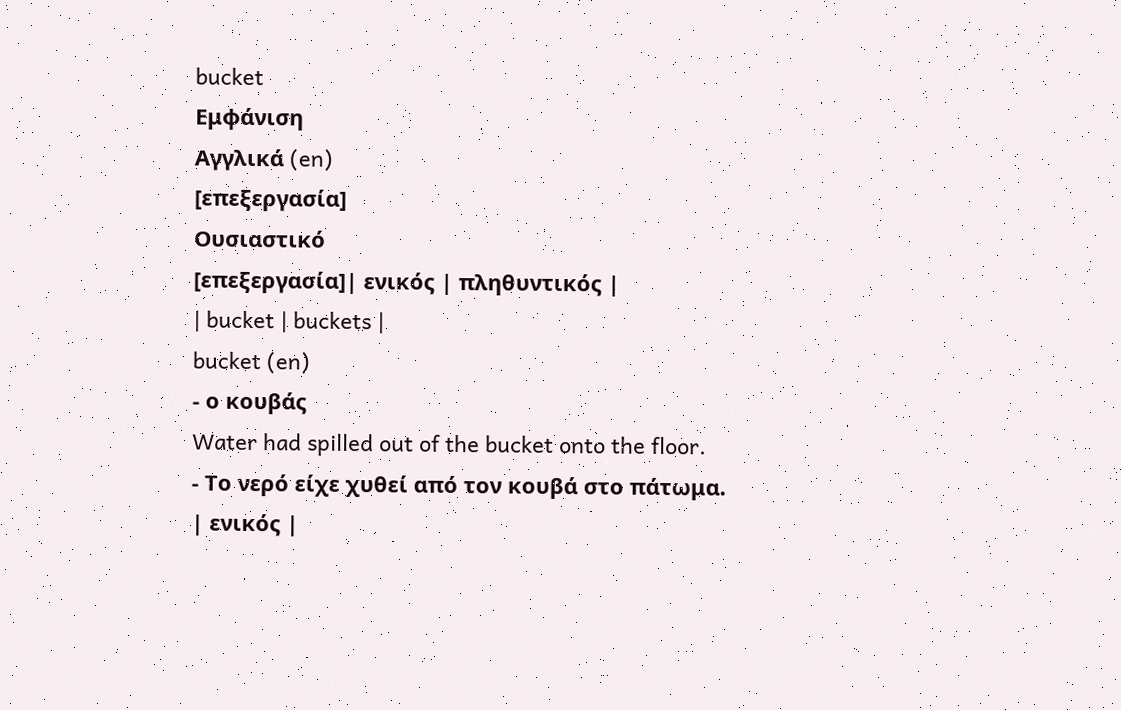bucket
Εμφάνιση
Αγγλικά (en)
[επεξεργασία]
Ουσιαστικό
[επεξεργασία]| ενικός | πληθυντικός |
| bucket | buckets |
bucket (en)
- ο κουβάς
Water had spilled out of the bucket onto the floor.
- Το νερό είχε χυθεί από τον κουβά στο πάτωμα.
| ενικός |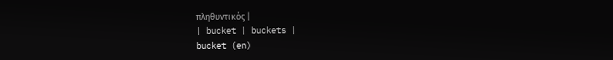πληθυντικός |
| bucket | buckets |
bucket (en)